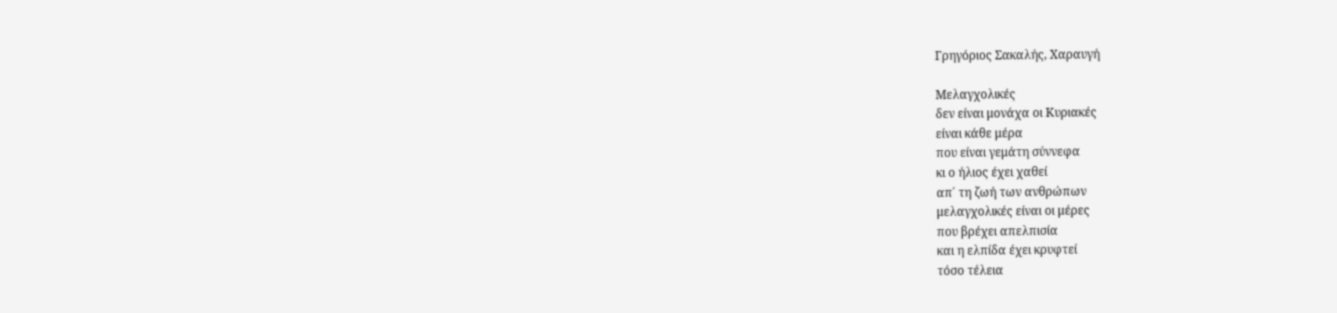Γρηγόριος Σακαλής, Χαραυγή

Μελαγχολικές
δεν είναι μονάχα οι Κυριακές
είναι κάθε μέρα
που είναι γεμάτη σύννεφα
κι ο ήλιος έχει χαθεί
απ΄ τη ζωή των ανθρώπων
μελαγχολικές είναι οι μέρες
που βρέχει απελπισία
και η ελπίδα έχει κρυφτεί
τόσο τέλεια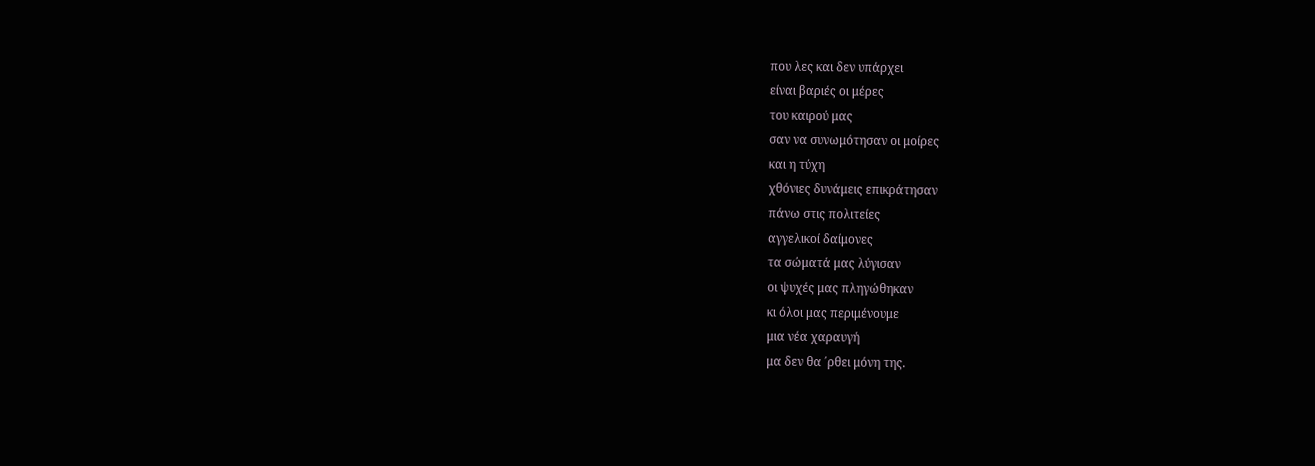που λες και δεν υπάρχει
είναι βαριές οι μέρες
του καιρού μας
σαν να συνωμότησαν οι μοίρες
και η τύχη
χθόνιες δυνάμεις επικράτησαν
πάνω στις πολιτείες
αγγελικοί δαίμονες
τα σώματά μας λύγισαν
οι ψυχές μας πληγώθηκαν
κι όλοι μας περιμένουμε
μια νέα χαραυγή
μα δεν θα ΄ρθει μόνη της.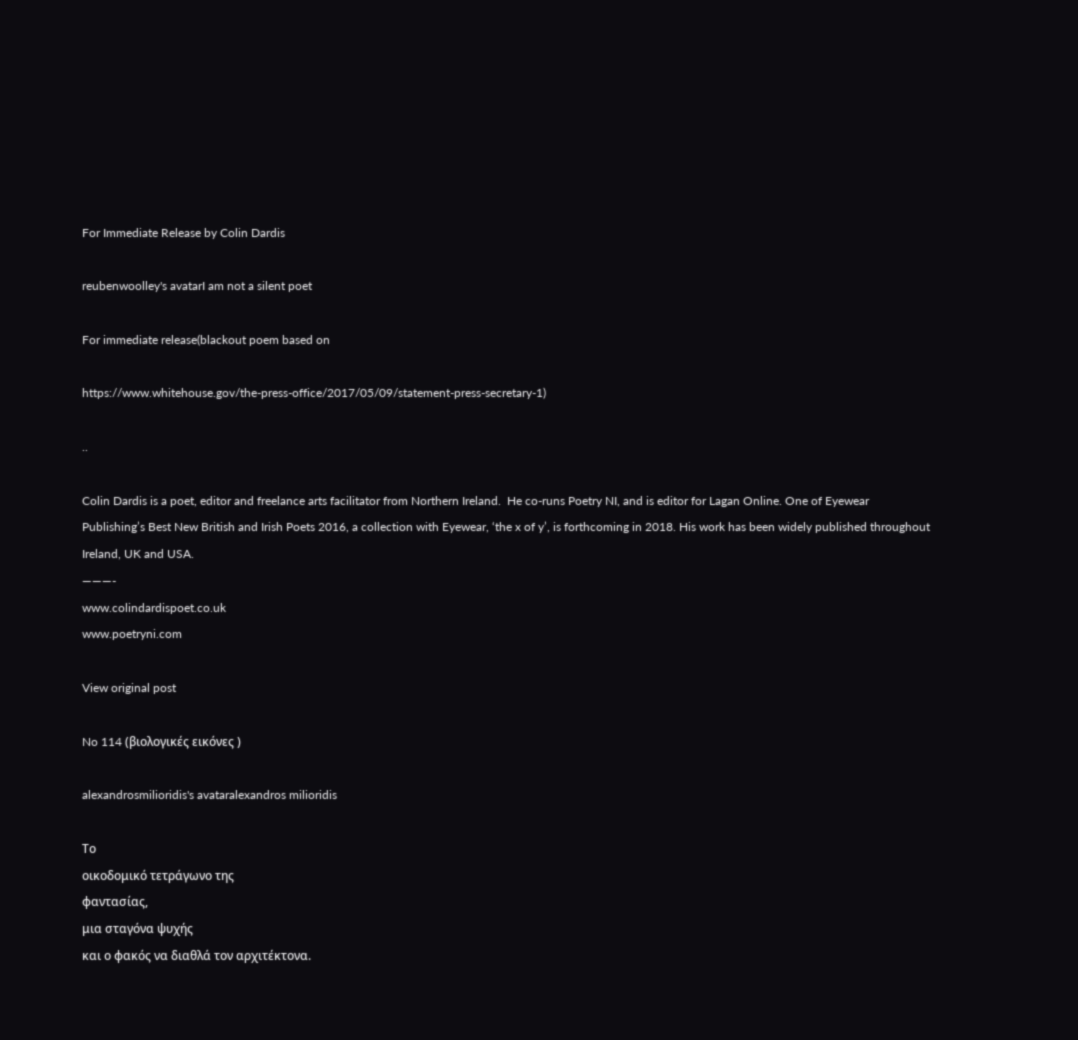For Immediate Release by Colin Dardis

reubenwoolley's avatarI am not a silent poet

For immediate release(blackout poem based on

https://www.whitehouse.gov/the-press-office/2017/05/09/statement-press-secretary-1)

..

Colin Dardis is a poet, editor and freelance arts facilitator from Northern Ireland.  He co-runs Poetry NI, and is editor for Lagan Online. One of Eyewear Publishing’s Best New British and Irish Poets 2016, a collection with Eyewear, ‘the x of y’, is forthcoming in 2018. His work has been widely published throughout Ireland, UK and USA.
———-
www.colindardispoet.co.uk
www.poetryni.com

View original post

No 114 (βιολογικές εικόνες )

alexandrosmilioridis's avataralexandros milioridis

Το
οικοδομικό τετράγωνο της
φαντασίας,
μια σταγόνα ψυχής
και ο φακός να διαθλά τον αρχιτέκτονα.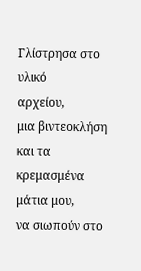Γλίστρησα στο υλικό
αρχείου,
μια βιντεοκλήση
και τα
κρεμασμένα μάτια μου,
να σιωπούν στο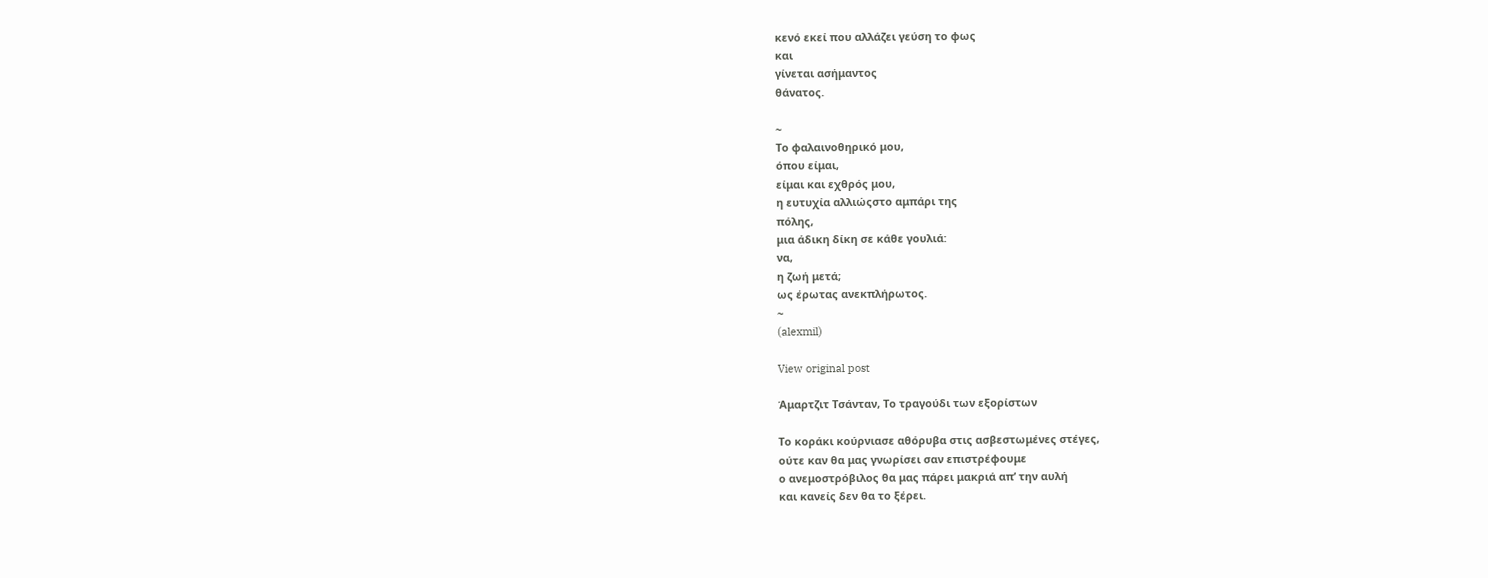κενό εκεί που αλλάζει γεύση το φως
και
γίνεται ασήμαντος
θάνατος.

~
Το φαλαινοθηρικό μου,
όπου είμαι,
είμαι και εχθρός μου,
η ευτυχία αλλιώςστο αμπάρι της
πόλης,
μια άδικη δίκη σε κάθε γουλιά:
να,
η ζωή μετά;
ως έρωτας ανεκπλήρωτος.
~
(alexmil)

View original post

Άμαρτζιτ Τσάνταν, Το τραγούδι των εξορίστων

Το κοράκι κούρνιασε αθόρυβα στις ασβεστωμένες στέγες,
ούτε καν θα μας γνωρίσει σαν επιστρέφουμε
ο ανεμοστρόβιλος θα μας πάρει μακριά απ’ την αυλή
και κανείς δεν θα το ξέρει.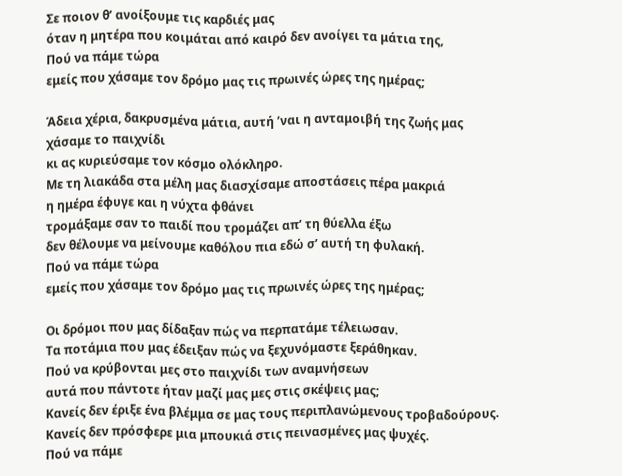Σε ποιον θ’ ανοίξουμε τις καρδιές μας
όταν η μητέρα που κοιμάται από καιρό δεν ανοίγει τα μάτια της,
Πού να πάμε τώρα
εμείς που χάσαμε τον δρόμο μας τις πρωινές ώρες της ημέρας;

Άδεια χέρια, δακρυσμένα μάτια, αυτή ’ναι η ανταμοιβή της ζωής μας
χάσαμε το παιχνίδι
κι ας κυριεύσαμε τον κόσμο ολόκληρο.
Με τη λιακάδα στα μέλη μας διασχίσαμε αποστάσεις πέρα μακριά
η ημέρα έφυγε και η νύχτα φθάνει
τρομάξαμε σαν το παιδί που τρομάζει απ’ τη θύελλα έξω
δεν θέλουμε να μείνουμε καθόλου πια εδώ σ’ αυτή τη φυλακή.
Πού να πάμε τώρα
εμείς που χάσαμε τον δρόμο μας τις πρωινές ώρες της ημέρας;

Οι δρόμοι που μας δίδαξαν πώς να περπατάμε τέλειωσαν.
Τα ποτάμια που μας έδειξαν πώς να ξεχυνόμαστε ξεράθηκαν.
Πού να κρύβονται μες στο παιχνίδι των αναμνήσεων
αυτά που πάντοτε ήταν μαζί μας μες στις σκέψεις μας;
Κανείς δεν έριξε ένα βλέμμα σε μας τους περιπλανώμενους τροβαδούρους.
Κανείς δεν πρόσφερε μια μπουκιά στις πεινασμένες μας ψυχές.
Πού να πάμε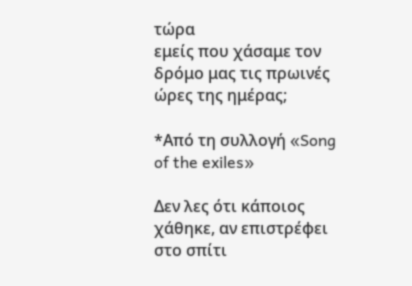τώρα
εμείς που χάσαμε τον δρόμο μας τις πρωινές ώρες της ημέρας;

*Από τη συλλογή «Song of the exiles»

Δεν λες ότι κάποιος χάθηκε, αν επιστρέφει στο σπίτι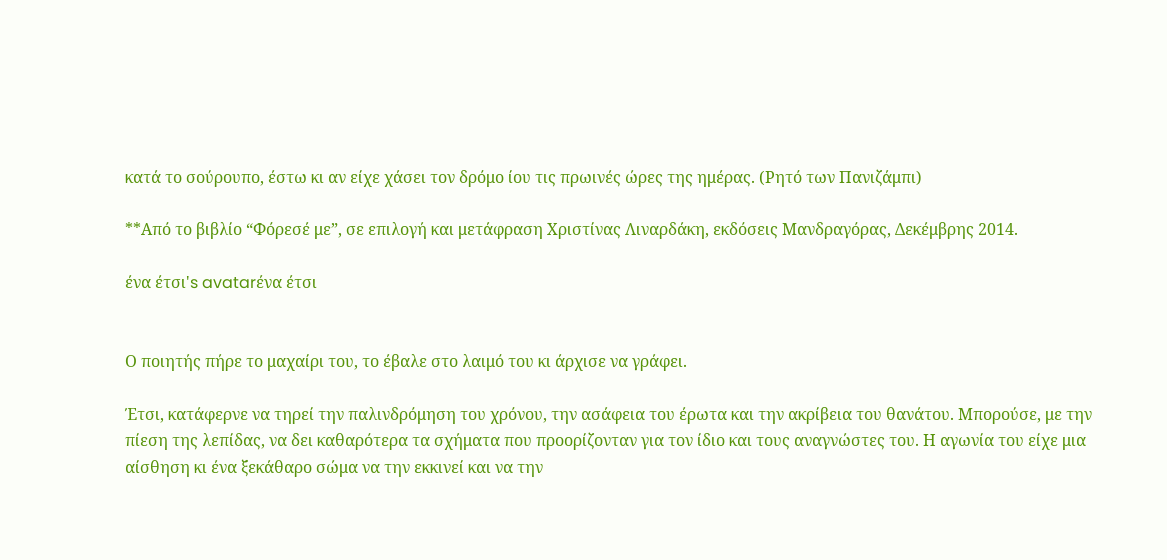κατά το σούρουπο, έστω κι αν είχε χάσει τον δρόμο ίου τις πρωινές ώρες της ημέρας. (Ρητό των Πανιζάμπι)

**Από το βιβλίο “Φόρεσέ με”, σε επιλογή και μετάφραση Χριστίνας Λιναρδάκη, εκδόσεις Μανδραγόρας, Δεκέμβρης 2014.

ένα έτσι's avatarένα έτσι


Ο ποιητής πήρε το μαχαίρι του, το έβαλε στο λαιμό του κι άρχισε να γράφει.

Έτσι, κατάφερνε να τηρεί την παλινδρόμηση του χρόνου, την ασάφεια του έρωτα και την ακρίβεια του θανάτου. Μπορούσε, με την πίεση της λεπίδας, να δει καθαρότερα τα σχήματα που προορίζονταν για τον ίδιο και τους αναγνώστες του. Η αγωνία του είχε μια αίσθηση κι ένα ξεκάθαρο σώμα να την εκκινεί και να την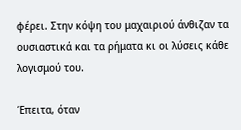φέρει. Στην κόψη του μαχαιριού άνθιζαν τα ουσιαστικά και τα ρήματα κι οι λύσεις κάθε λογισμού του.

Έπειτα, όταν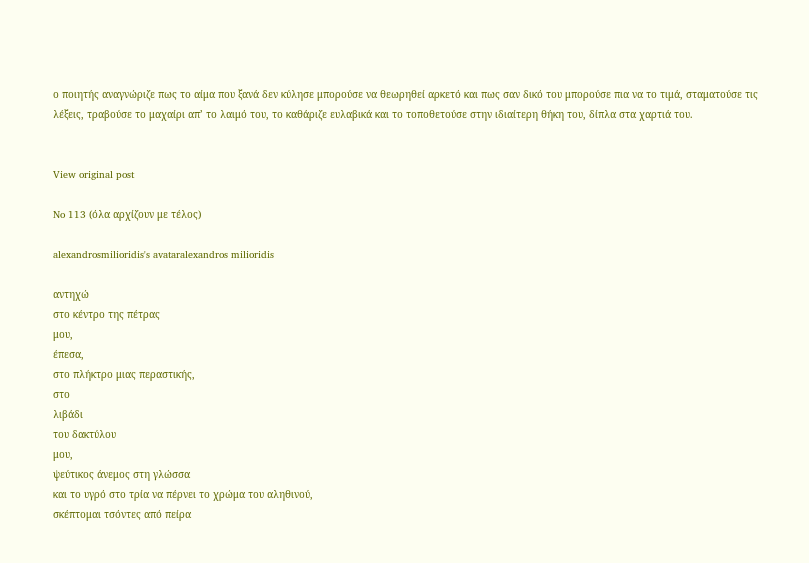ο ποιητής αναγνώριζε πως το αίμα που ξανά δεν κύλησε μπορούσε να θεωρηθεί αρκετό και πως σαν δικό του μπορούσε πια να το τιμά, σταματούσε τις λέξεις, τραβούσε το μαχαίρι απ’ το λαιμό του, το καθάριζε ευλαβικά και το τοποθετούσε στην ιδιαίτερη θήκη του, δίπλα στα χαρτιά του.


View original post

No 113 (όλα αρχίζουν με τέλος)

alexandrosmilioridis's avataralexandros milioridis

αντηχώ
στο κέντρο της πέτρας
μου,
έπεσα,
στο πλήκτρο μιας περαστικής,
στο
λιβάδι
του δακτύλου
μου,
ψεύτικος άνεμος στη γλώσσα
και το υγρό στο τρία να πέρνει το χρώμα του αληθινού,
σκέπτομαι τσόντες από πείρα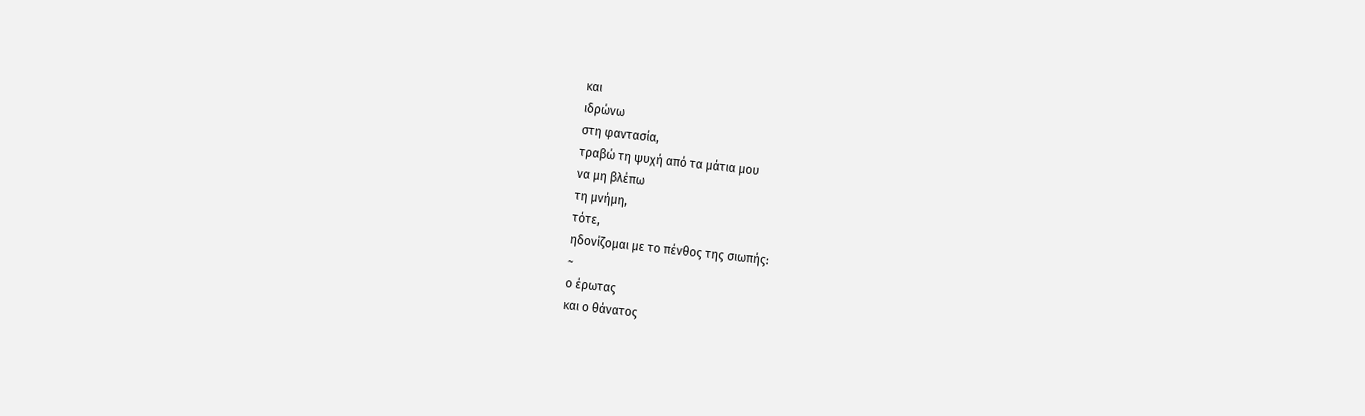και
ιδρώνω
στη φαντασία,
τραβώ τη ψυχή από τα μάτια μου
να μη βλέπω
τη μνήμη,
τότε,
ηδονίζομαι με το πένθος της σιωπής:
~
ο έρωτας
και ο θάνατος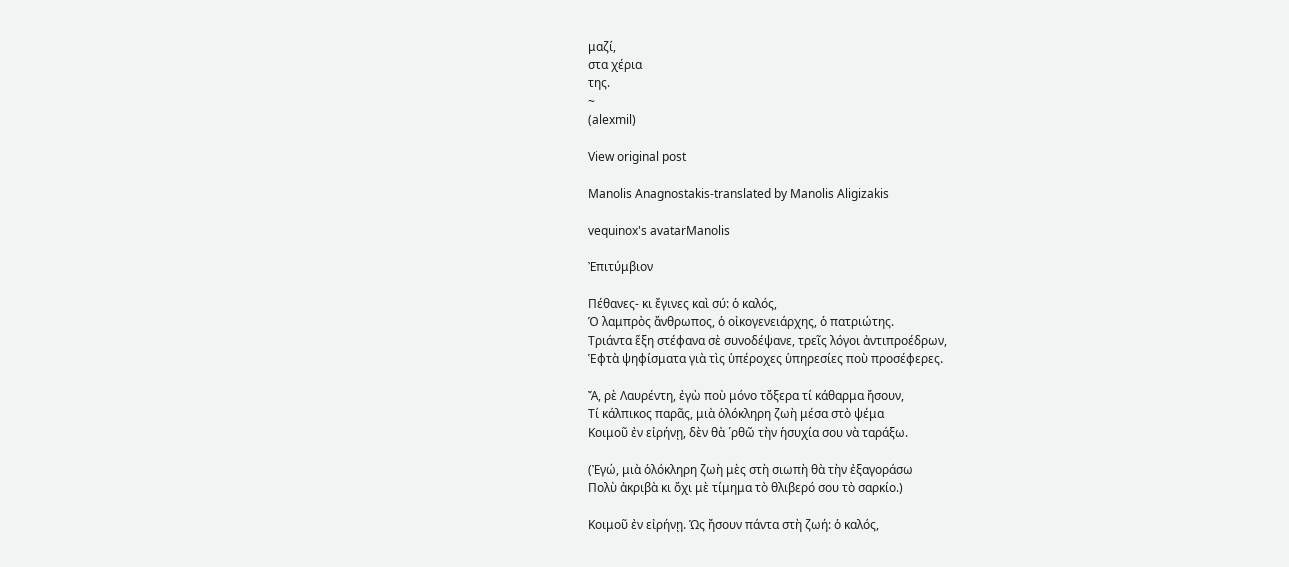μαζί,
στα χέρια
της.
~
(alexmil)

View original post

Manolis Anagnostakis-translated by Manolis Aligizakis

vequinox's avatarManolis

Ἐπιτύμβιον

Πέθανες- κι ἔγινες καὶ σύ: ὁ καλός,
Ὁ λαμπρὸς ἄνθρωπος, ὁ οἰκογενειάρχης, ὁ πατριώτης.
Τριάντα ἕξη στέφανα σὲ συνοδέψανε, τρεῖς λόγοι ἀντιπροέδρων,
Ἑφτὰ ψηφίσματα γιὰ τὶς ὑπέροχες ὑπηρεσίες ποὺ προσέφερες.

Ἄ, ρὲ Λαυρέντη, ἐγὼ ποὺ μόνο τὄξερα τί κάθαρμα ἤσουν,
Τί κάλπικος παρᾶς, μιὰ ὁλόκληρη ζωὴ μέσα στὸ ψέμα
Κοιμοῦ ἐν εἰρήνῃ, δὲν θὰ ῾ρθῶ τὴν ἡσυχία σου νὰ ταράξω.

(Ἐγώ, μιὰ ὁλόκληρη ζωὴ μὲς στὴ σιωπὴ θὰ τὴν ἐξαγοράσω
Πολὺ ἀκριβὰ κι ὄχι μὲ τίμημα τὸ θλιβερό σου τὸ σαρκίο.)

Κοιμοῦ ἐν εἰρήνῃ. Ὡς ἤσουν πάντα στὴ ζωή: ὁ καλός,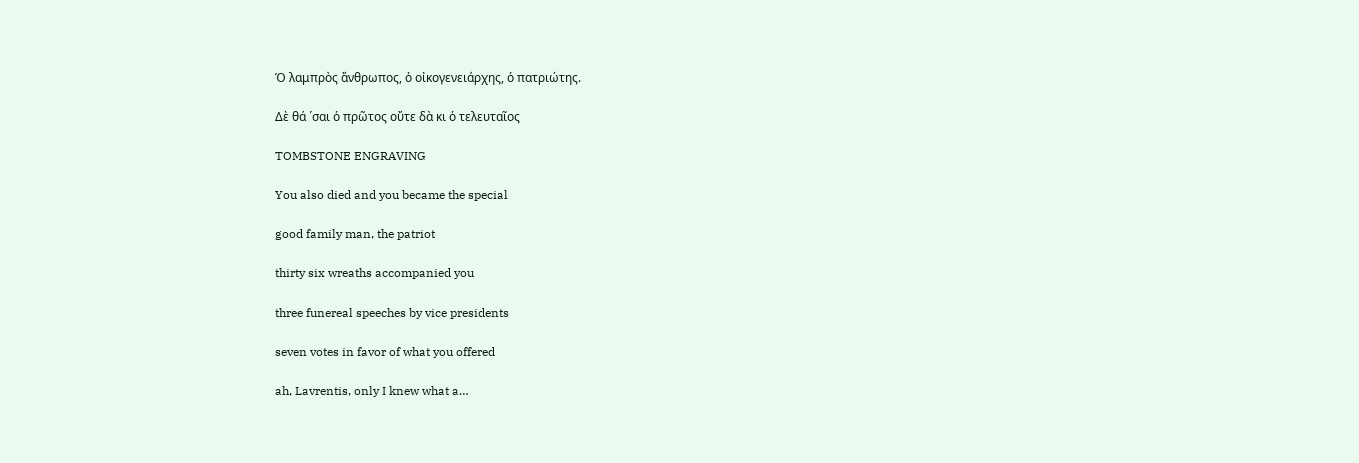Ὁ λαμπρὸς ἄνθρωπος, ὁ οἰκογενειάρχης, ὁ πατριώτης.

Δὲ θά ῾σαι ὁ πρῶτος οὔτε δὰ κι ὁ τελευταῖος

TOMBSTONE ENGRAVING

You also died and you became the special

good family man, the patriot

thirty six wreaths accompanied you

three funereal speeches by vice presidents

seven votes in favor of what you offered

ah, Lavrentis, only I knew what a…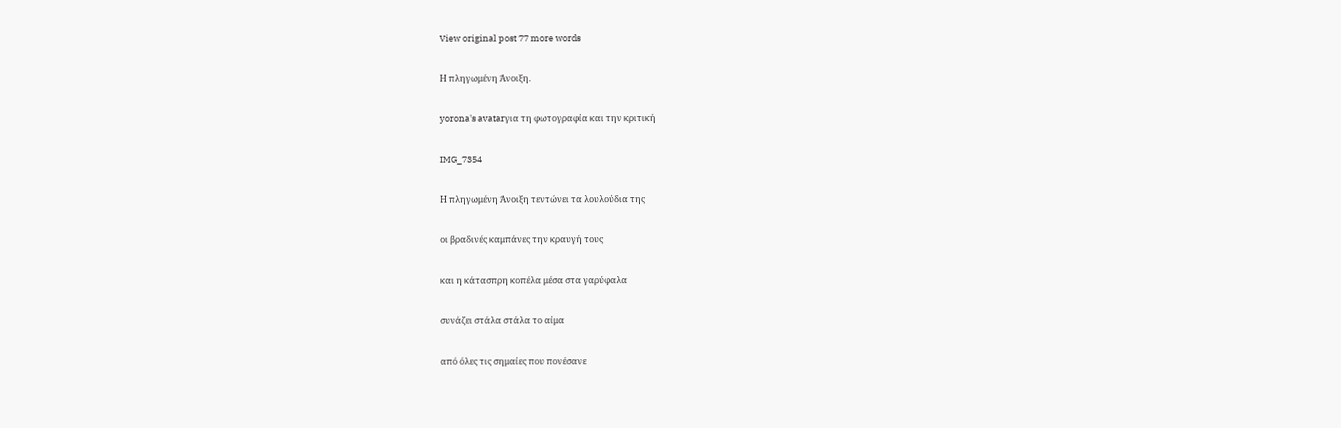View original post 77 more words

Η πληγωμένη Άνοιξη.

yorona's avatarγια τη φωτογραφία και την κριτική

IMG_7354

Η πληγωμένη Άνοιξη τεντώνει τα λουλούδια της

οι βραδινές καμπάνες την κραυγή τους

και η κάτασπρη κοπέλα μέσα στα γαρύφαλα

συνάζει στάλα στάλα το αίμα

από όλες τις σημαίες που πονέσανε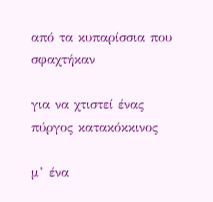από τα κυπαρίσσια που σφαχτήκαν

για να χτιστεί ένας πύργος κατακόκκινος

μ’ ένα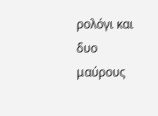ρολόγι και δυο μαύρους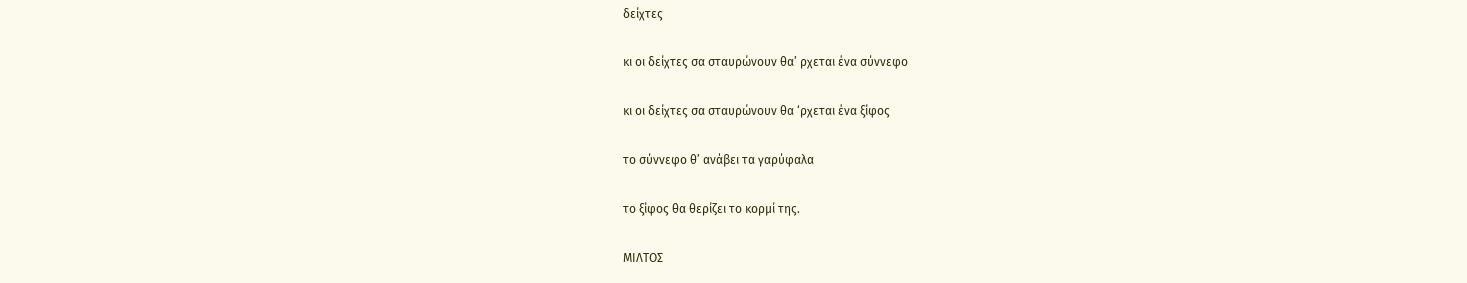δείχτες

κι οι δείχτες σα σταυρώνουν θα’ ρχεται ένα σύννεφο

κι οι δείχτες σα σταυρώνουν θα ‘ρχεται ένα ξίφος

το σύννεφο θ’ ανάβει τα γαρύφαλα

το ξίφος θα θερίζει το κορμί της.

ΜΙΛΤΟΣ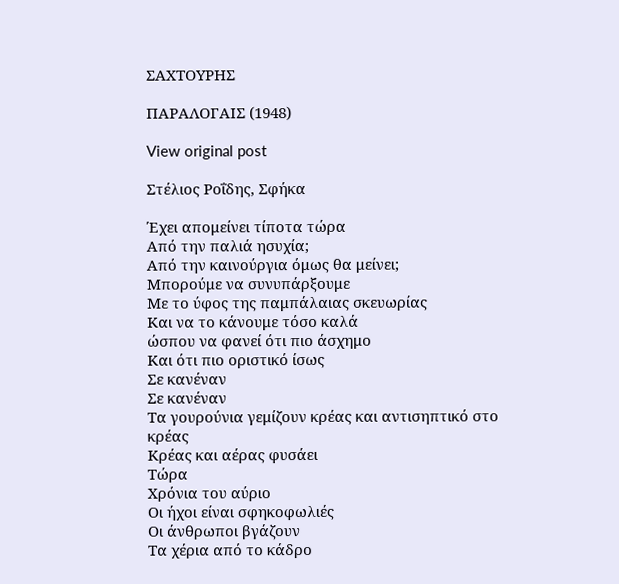ΣΑΧΤΟΥΡΗΣ

ΠΑΡΑΛΟΓΑΙΣ (1948)

View original post

Στέλιος Ροΐδης, Σφήκα

Έχει απομείνει τίποτα τώρα
Από την παλιά ησυχία;
Από την καινούργια όμως θα μείνει;
Μπορούμε να συνυπάρξουμε
Με το ύφος της παμπάλαιας σκευωρίας
Και να το κάνουμε τόσο καλά
ώσπου να φανεί ότι πιο άσχημο
Και ότι πιο οριστικό ίσως
Σε κανέναν
Σε κανέναν
Τα γουρούνια γεμίζουν κρέας και αντισηπτικό στο
κρέας
Κρέας και αέρας φυσάει
Τώρα
Χρόνια του αύριο
Οι ήχοι είναι σφηκοφωλιές
Οι άνθρωποι βγάζουν
Τα χέρια από το κάδρο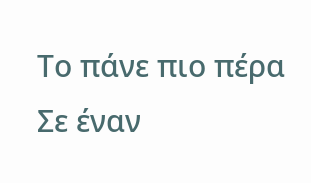Το πάνε πιο πέρα
Σε έναν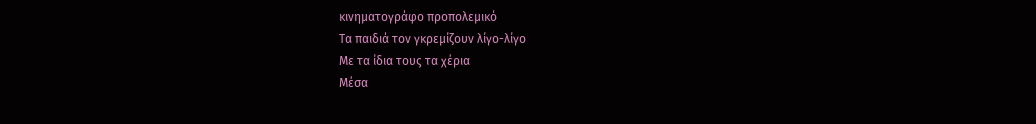κινηματογράφο προπολεμικό
Τα παιδιά τον γκρεμίζουν λίγο-λίγο
Με τα ίδια τους τα χέρια
Μέσα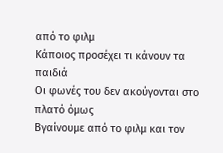από το φιλμ
Κάποιος προσέχει τι κάνουν τα παιδιά
Οι φωνές του δεν ακούγονται στο πλατό όμως
Βγαίνουμε από το φιλμ και τον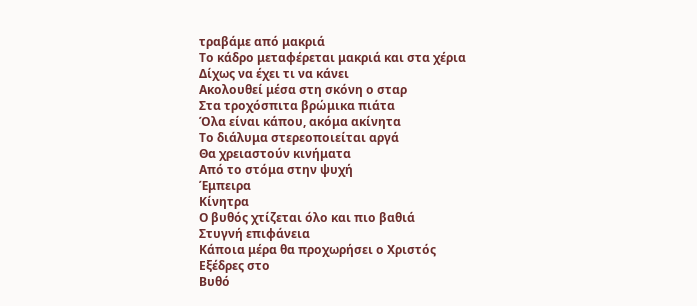τραβάμε από μακριά
Το κάδρο μεταφέρεται μακριά και στα χέρια
Δίχως να έχει τι να κάνει
Ακολουθεί μέσα στη σκόνη ο σταρ
Στα τροχόσπιτα βρώμικα πιάτα
Όλα είναι κάπου, ακόμα ακίνητα
Το διάλυμα στερεοποιείται αργά
Θα χρειαστούν κινήματα
Από το στόμα στην ψυχή
Έμπειρα
Κίνητρα
Ο βυθός χτίζεται όλο και πιο βαθιά
Στυγνή επιφάνεια
Κάποια μέρα θα προχωρήσει ο Χριστός
Εξέδρες στο
Βυθό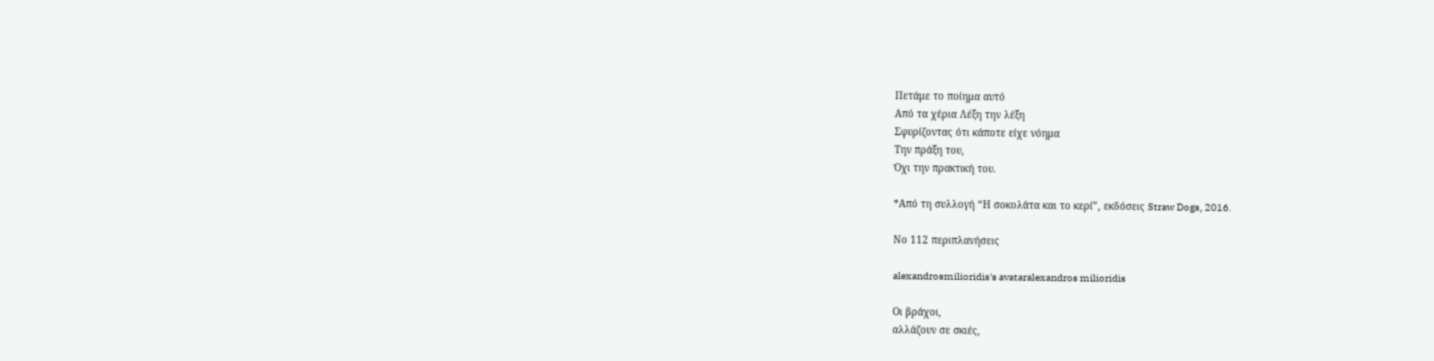Πετάμε το ποίημα αυτό
Από τα χέρια Λέξη την λέξη
Σφυρίζοντας ότι κάποτε είχε νόημα
Την πράξη του,
Όχι την πρακτική του.

*Από τη συλλογή “Η σοκολάτα και το κερί”, εκδόσεις Straw Dogs, 2016.

Νο 112 περιπλανήσεις

alexandrosmilioridis's avataralexandros milioridis

Οι βράχοι,
αλλάζουν σε σκιές,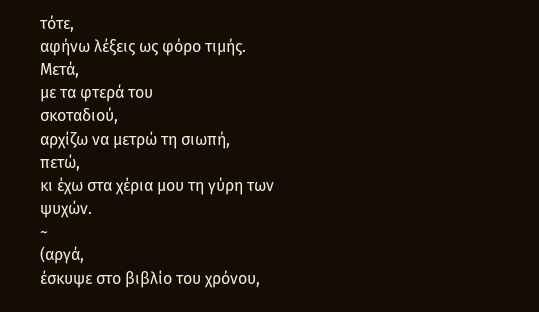τότε,
αφήνω λέξεις ως φόρο τιμής.
Μετά,
με τα φτερά του
σκοταδιού,
αρχίζω να μετρώ τη σιωπή,
πετώ,
κι έχω στα χέρια μου τη γύρη των  ψυχών.
~
(αργά,
έσκυψε στο βιβλίο του χρόνου,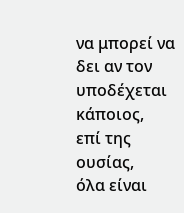να μπορεί να δει αν τον υποδέχεται κάποιος,
επί της ουσίας,
όλα είναι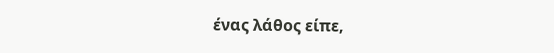ένας λάθος είπε,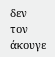δεν τον άκουγε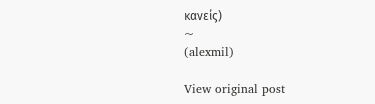κανείς)
~
(alexmil)

View original post